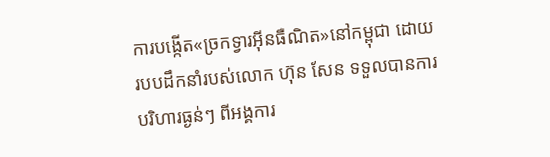ការបង្កើត«ច្រកទ្វារអ៊ីនធឺណិត»នៅកម្ពុជា ដោយរបបដឹកនាំរបស់លោក ហ៊ុន សែន ទទួលបានការបរិហារធ្ងន់ៗ ពីអង្គការ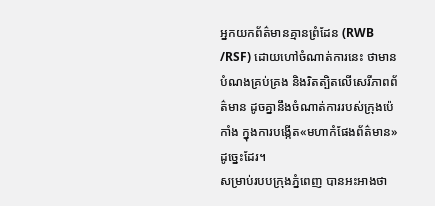អ្នកយកព័ត៌មានគ្មានព្រំដែន (RWB /RSF) ដោយហៅចំណាត់ការនេះ ថាមានបំណងគ្រប់គ្រង និងរិតត្បិតលើសេរីភាពព័ត៌មាន ដូចគ្នានឹងចំណាត់ការរបស់ក្រុងប៉េកាំង ក្នុងការបង្កើត«មហាកំផែងព័ត៌មាន»ដូច្នេះដែរ។
សម្រាប់របបក្រុងភ្នំពេញ បានអះអាងថា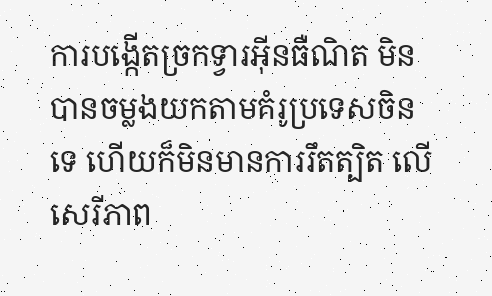ការបង្កើតច្រកទ្វារអ៊ីនធឺណិត មិនបានចម្លងយកតាមគំរូប្រទេសចិនទេ ហើយក៏មិនមានការរឹតត្បិត លើសេរីភាព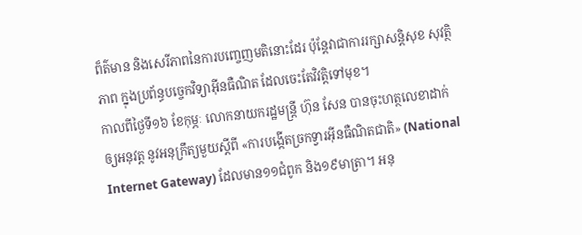ព៏ត៌មាន និងសេរីភាពនៃការបញ្ចេញមតិនោះដែរ ប៉ុន្តែវាជាការរក្សាសន្តិសុខ សុវត្ថិភាព ក្នុងប្រព័ន្ធបច្ចេកវិទ្យាអ៊ីនធឺណិត ដែលចេះតែវិវត្តិទៅមុខ។
កាលពីថ្ងៃទី១៦ ខែកុម្ភៈ លោកនាយករដ្ឋមន្ត្រី ហ៊ុន សែន បានចុះហត្ថលេខាដាក់ឲ្យអនុវត្ត នូវអនុក្រឹត្យមួយស្តីពី «ការបង្កើតច្រកទ្វារអ៊ីនធឺណិតជាតិ» (National Internet Gateway) ដែលមាន១១ជំពូក និង១៩មាត្រា។ អនុ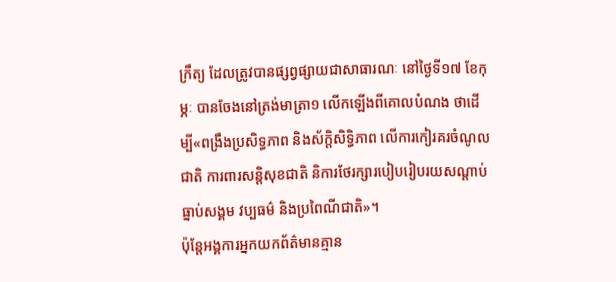ក្រឹត្យ ដែលត្រូវបានផ្សព្វផ្សាយជាសាធារណៈ នៅថ្ងៃទី១៧ ខែកុម្ភៈ បានចែងនៅត្រង់មាត្រា១ លើកឡើងពីគោលបំណង ថាដើម្បី«ពង្រឹងប្រសិទ្ធភាព និងស័ក្តិសិទ្ធិភាព លើការកៀរគរចំណូលជាតិ ការពារសន្ដិសុខជាតិ និការថែរក្សារបៀបរៀបរយសណ្តាប់ធ្នាប់សង្គម វប្បធម៌ និងប្រពៃណីជាតិ»។
ប៉ុន្តែអង្គការអ្នកយកព័ត៌មានគ្មាន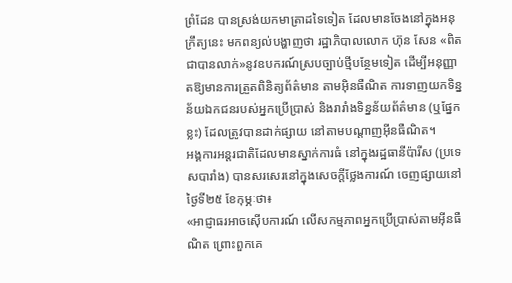ព្រំដែន បានស្រង់យកមាត្រាដទៃទៀត ដែលមានចែងនៅក្នុងអនុក្រឹត្យនេះ មកពន្យល់បង្ហាញថា រដ្ឋាភិបាលលោក ហ៊ុន សែន «ពិតជាបានលាក់»នូវឧបករណ៍ស្របច្បាប់ថ្មីបន្ថែមទៀត ដើម្បីអនុញ្ញាតឱ្យមានការត្រួតពិនិត្យព័ត៌មាន តាមអ៊ិនធឺណិត ការទាញយកទិន្នន័យឯកជនរបស់អ្នកប្រើប្រាស់ និងរារាំងទិន្នន័យព័ត៌មាន (ឬផ្នែកខ្លះ) ដែលត្រូវបានដាក់ផ្សាយ នៅតាមបណ្ដាញអ៊ីនធឺណិត។
អង្គការអន្តរជាតិដែលមានស្នាក់ការធំ នៅក្នុងរដ្ឋធានីប៉ារីស (ប្រទេសបារាំង) បានសរសេរនៅក្នុងសេចក្ដីថ្លែងការណ៍ ចេញផ្សាយនៅថ្ងៃទី២៥ ខែកុម្ភៈថា៖
«អាជ្ញាធរអាចស៊ើបការណ៍ លើសកម្មភាពអ្នកប្រើប្រាស់តាមអ៊ីនធឺណិត ព្រោះពួកគេ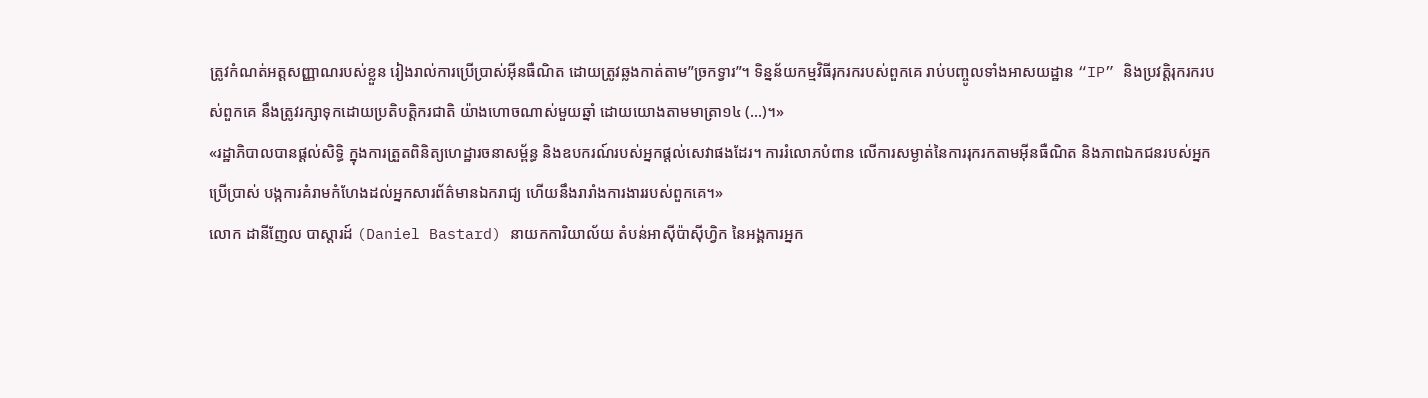ត្រូវកំណត់អត្តសញ្ញាណរបស់ខ្លួន រៀងរាល់ការប្រើប្រាស់អ៊ីនធឺណិត ដោយត្រូវឆ្លងកាត់តាម”ច្រកទ្វារ”។ ទិន្នន័យកម្មវិធីរុករករបស់ពួកគេ រាប់បញ្ចូលទាំងអាសយដ្ឋាន “IP” និងប្រវត្តិរុករករបស់ពួកគេ នឹងត្រូវរក្សាទុកដោយប្រតិបត្តិករជាតិ យ៉ាងហោចណាស់មួយឆ្នាំ ដោយយោងតាមមាត្រា១៤ (…)។»
«រដ្ឋាភិបាលបានផ្តល់សិទ្ធិ ក្នុងការត្រួតពិនិត្យហេដ្ឋារចនាសម្ព័ន្ធ និងឧបករណ៍របស់អ្នកផ្តល់សេវាផងដែរ។ ការរំលោភបំពាន លើការសម្ងាត់នៃការរុករកតាមអ៊ីនធឺណិត និងភាពឯកជនរបស់អ្នកប្រើប្រាស់ បង្កការគំរាមកំហែងដល់អ្នកសារព័ត៌មានឯករាជ្យ ហើយនឹងរារាំងការងាររបស់ពួកគេ។»
លោក ដានីញែល បាស្តារដ៍ (Daniel Bastard) នាយកការិយាល័យ តំបន់អាស៊ីប៉ាស៊ីហ្វិក នៃអង្គការអ្នក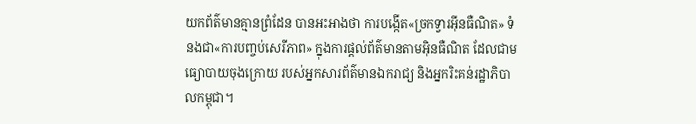យកព័ត៌មានគ្មានព្រំដែន បានអះអាងថា ការបង្កើត«ច្រកទ្វារអ៊ីនធឺណិត» ទំនងជា«ការបញ្ចប់សេរីភាព» ក្នុងការផ្តល់ព័ត៌មានតាមអ៊ិនធឺណិត ដែលជាមធ្យោបាយចុងក្រោយ របស់អ្នកសារព័ត៌មានឯករាជ្យ និងអ្នករិះគន់រដ្ឋាភិបាលកម្ពុជា។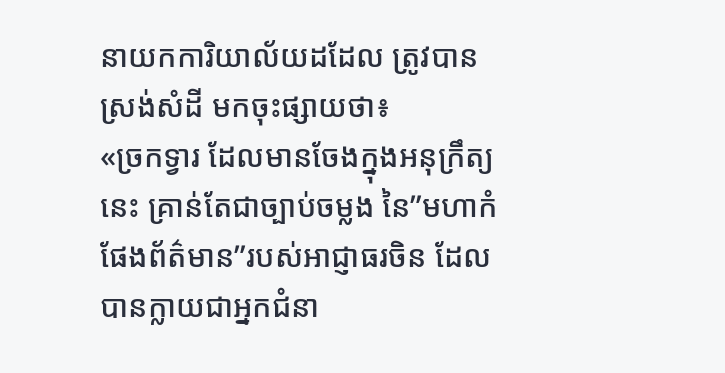នាយកការិយាល័យដដែល ត្រូវបានស្រង់សំដី មកចុះផ្សាយថា៖
«ច្រកទ្វារ ដែលមានចែងក្នុងអនុក្រឹត្យនេះ គ្រាន់តែជាច្បាប់ចម្លង នៃ”មហាកំផែងព័ត៌មាន”របស់អាជ្ញាធរចិន ដែលបានក្លាយជាអ្នកជំនា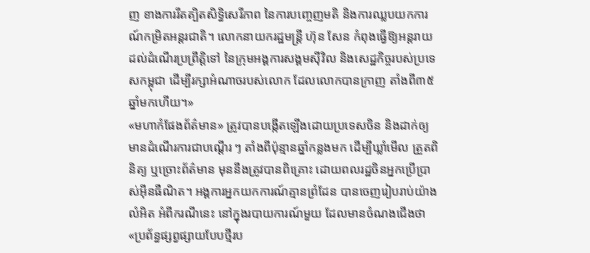ញ ខាងការរឹតត្បិតសិទ្ធិសេរីភាព នៃការបញ្ចេញមតិ និងការឈ្លបយកការណ៍កម្រិតអន្តរជាតិ។ លោកនាយករដ្ឋមន្រ្តី ហ៊ុន សែន កំពុងធ្វើឱ្យអន្តរាយ ដល់ដំណើរប្រព្រឹត្តិទៅ នៃក្រុមអង្គការសង្គមស៊ីវិល និងសេដ្ឋកិច្ចរបស់ប្រទេសកម្ពុជា ដើម្បីរក្សាអំណាចរបស់លោក ដែលលោកបានក្រាញ តាំងពី៣៥ឆ្នាំមកហើយ។»
«មហាកំផែងព័ត៌មាន» ត្រូវបានបង្កើតឡើងដោយប្រទេសចិន និងដាក់ឲ្យមានដំណើរការជាបណ្តើរ ៗ តាំងពីប៉ុន្មានឆ្នាំកន្លងមក ដើម្បីឃ្លាំមើល ត្រួតពិនិត្យ ឬច្រោះព័ត៌មាន មុននឹងត្រូវបានពិគ្រោះ ដោយពលរដ្ឋចិនអ្នកប្រើប្រាស់អ៊ីនធឺណិត។ អង្គការអ្នកយកការណ៍គ្មានព្រំដែន បានចេញរៀបរាប់យ៉ាងលំអិត អំពីករណីនេះ នៅក្នុងរបាយការណ៍មួយ ដែលមានចំណងជើងថា «ប្រព័ន្ធផ្សព្វផ្សាយបែបថ្មីរប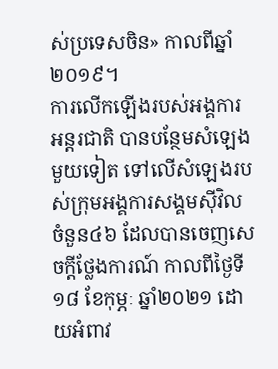ស់ប្រទេសចិន» កាលពីឆ្នាំ២០១៩។
ការលើកឡើងរបស់អង្គការអន្តរជាតិ បានបន្ថែមសំឡេងមួយទៀត ទៅលើសំឡេងរបស់ក្រុមអង្គការសង្គមស៊ីវិល ចំនួន៤៦ ដែលបានចេញសេចក្តីថ្លែងការណ៍ កាលពីថ្ងៃទី១៨ ខែកុម្ភៈ ឆ្នាំ២០២១ ដោយអំពាវ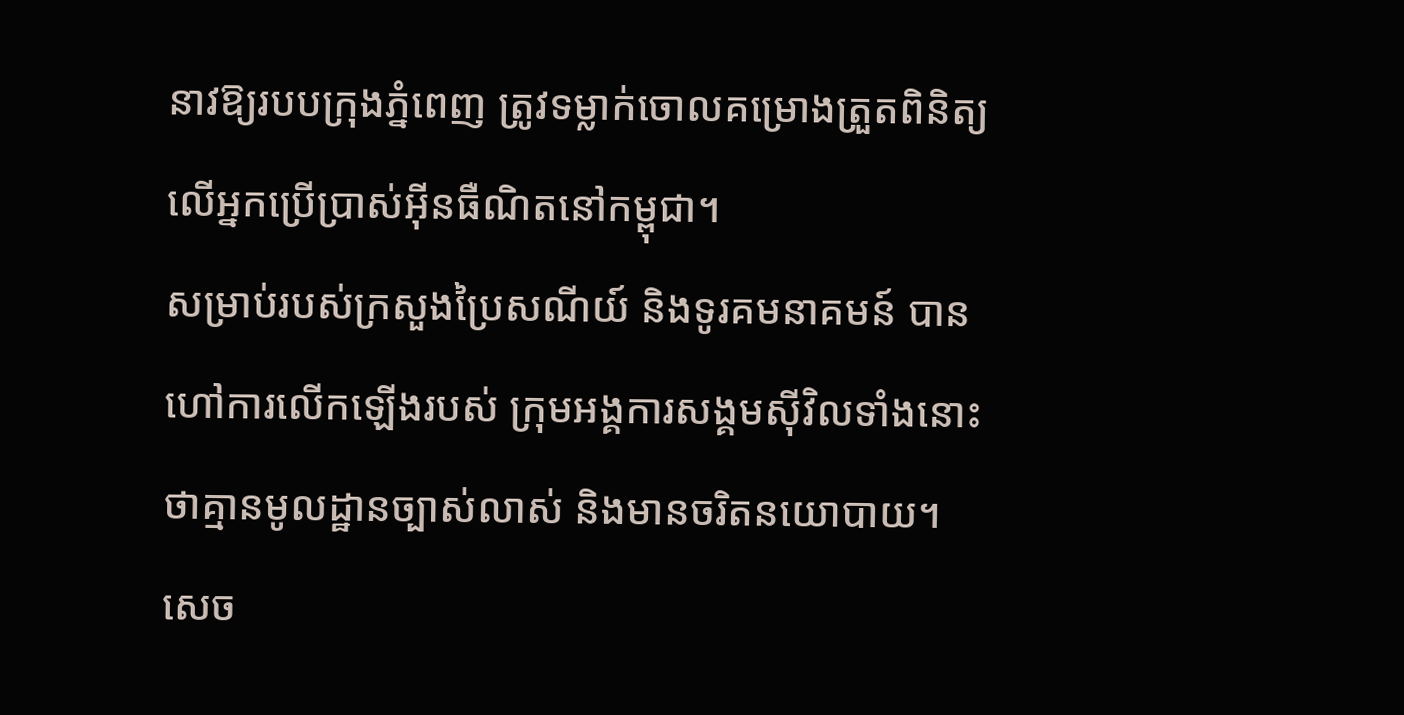នាវឱ្យរបបក្រុងភ្នំពេញ ត្រូវទម្លាក់ចោលគម្រោងត្រួតពិនិត្យ លើអ្នកប្រើប្រាស់អ៊ីនធឺណិតនៅកម្ពុជា។
សម្រាប់របស់ក្រសួងប្រៃសណីយ៍ និងទូរគមនាគមន៍ បានហៅការលើកឡើងរបស់ ក្រុមអង្គការសង្គមស៊ីវិលទាំងនោះ ថាគ្មានមូលដ្ឋានច្បាស់លាស់ និងមានចរិតនយោបាយ។
សេច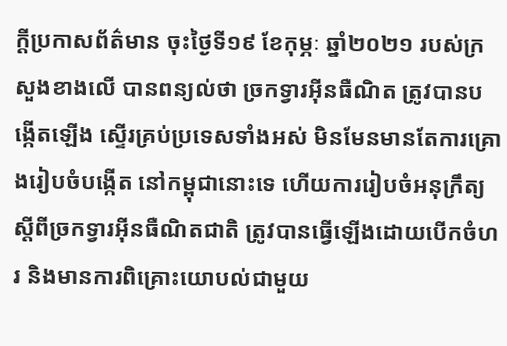ក្ដីប្រកាសព័ត៌មាន ចុះថ្ងៃទី១៩ ខែកុម្ភៈ ឆ្នាំ២០២១ របស់ក្រសួងខាងលើ បានពន្យល់ថា ច្រកទ្វារអ៊ីនធឺណិត ត្រូវបានបង្កើតឡើង ស្ទើរគ្រប់ប្រទេសទាំងអស់ មិនមែនមានតែការគ្រោងរៀបចំបង្កើត នៅកម្ពុជានោះទេ ហើយការរៀបចំអនុក្រឹត្យ ស្តីពីច្រកទ្វារអ៊ីនធឺណិតជាតិ ត្រូវបានធ្វើឡើងដោយបើកចំហរ និងមានការពិគ្រោះយោបល់ជាមួយ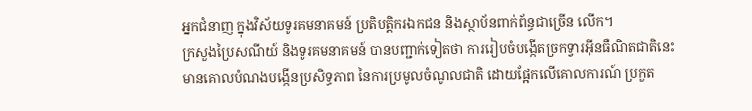អ្នកជំនាញ ក្នុងវិស័យទូរគមនាគមន៍ ប្រតិបត្តិករឯកជន និងស្ថាប័នពាក់ព័ន្ធជាច្រើន លើក។
ក្រសួងប្រៃសណីយ៍ និងទូរគមនាគមន៍ បានបញ្ជាក់ទៀតថា ការរៀបចំបង្កើតច្រកទ្វារអ៊ីនធឺណិតជាតិនេះ មានគោលបំណងបង្កើនប្រសិទ្ធភាព នៃការប្រមូលចំណូលជាតិ ដោយផ្អែកលើគោលការណ៍ ប្រកួត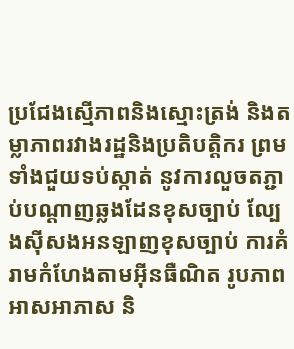ប្រជែងស្មើភាពនិងស្មោះត្រង់ និងតម្លាភាពរវាងរដ្ឋនិងប្រតិបត្តិករ ព្រមទាំងជួយទប់ស្កាត់ នូវការលួចតភ្ជាប់បណ្តាញឆ្លងដែនខុសច្បាប់ ល្បែងស៊ីសងអនឡាញខុសច្បាប់ ការគំរាមកំហែងតាមអ៊ីនធឺណិត រូបភាពអាសអាភាស និ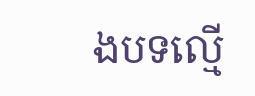ងបទល្មើ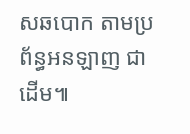សឆបោក តាមប្រព័ន្ធអនឡាញ ជាដើម៕